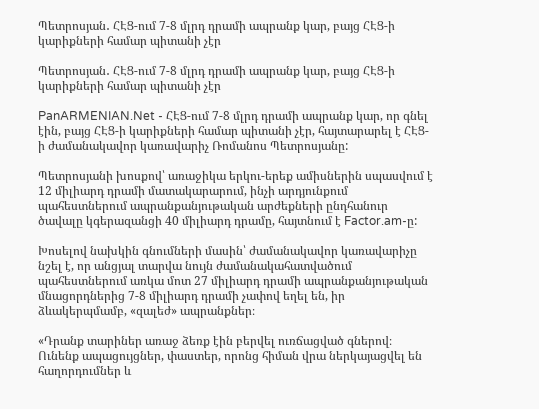Պետրոսյան․ ՀԷՑ-ում 7-8 մլրդ դրամի ապրանք կար, բայց ՀԷՑ-ի կարիքների համար պիտանի չէր

Պետրոսյան․ ՀԷՑ-ում 7-8 մլրդ դրամի ապրանք կար, բայց ՀԷՑ-ի կարիքների համար պիտանի չէր

PanARMENIAN.Net - ՀԷՑ-ում 7-8 մլրդ դրամի ապրանք կար, որ գնել էին, բայց ՀԷՑ-ի կարիքների համար պիտանի չէր, հայտարարել է ՀԷՑ-ի ժամանակավոր կառավարիչ Ռոմանոս Պետրոսյանը:

Պետրոսյանի խոսքով՝ առաջիկա երկու-երեք ամիսներին սպասվում է 12 միլիարդ դրամի մատակարարում, ինչի արդյունքում պահեստներում ապրանքանյութական արժեքների ընդհանուր ծավալը կգերազանցի 40 միլիարդ դրամը, հայտնում է Factor.am-ը:

Խոսելով նախկին գնումների մասին՝ ժամանակավոր կառավարիչը նշել է, որ անցյալ տարվա նույն ժամանակահատվածում պահեստներում առկա մոտ 27 միլիարդ դրամի ապրանքանյութական մնացորդներից 7-8 միլիարդ դրամի չափով եղել են, իր ձևակերպմամբ, «զալեժ» ապրանքներ։

«Դրանք տարիներ առաջ ձեռք էին բերվել ուռճացված գներով։ Ունենք ապացույցներ, փաստեր, որոնց հիման վրա ներկայացվել են հաղորդումներ և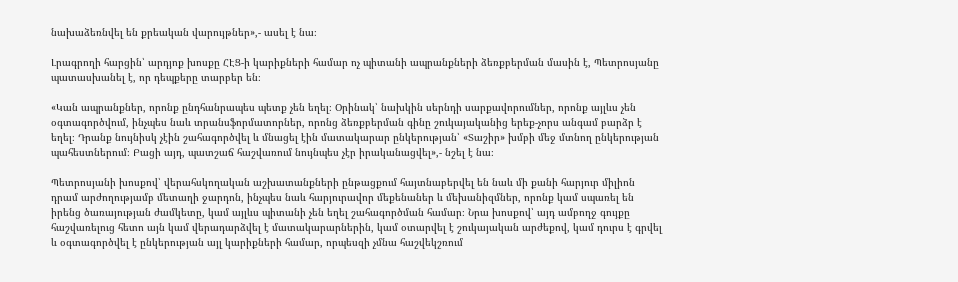նախաձեռնվել են քրեական վարույթներ»,- ասել է նա։

Լրագրողի հարցին՝ արդյոք խոսքը ՀԷՑ-ի կարիքների համար ոչ պիտանի ապրանքների ձեռքբերման մասին է, Պետրոսյանը պատասխանել է, որ դեպքերը տարբեր են։

«Կան ապրանքներ, որոնք ընդհանրապես պետք չեն եղել։ Օրինակ՝ նախկին սերնդի սարքավորումներ, որոնք այլևս չեն օգտագործվում, ինչպես նաև տրանսֆորմատորներ, որոնց ձեռքբերման գինը շուկայականից երեք-չորս անգամ բարձր է եղել։ Դրանք նույնիսկ չէին շահագործվել և մնացել էին մատակարար ընկերության՝ «Տաշիր» խմբի մեջ մտնող ընկերության պահեստներում։ Բացի այդ, պատշաճ հաշվառում նույնպես չէր իրականացվել»,- նշել է նա։

Պետրոսյանի խոսքով՝ վերահսկողական աշխատանքների ընթացքում հայտնաբերվել են նաև մի քանի հարյուր միլիոն դրամ արժողությամբ մետաղի ջարդոն, ինչպես նաև հարյուրավոր մեքենաներ և մեխանիզմներ, որոնք կամ սպառել են իրենց ծառայության ժամկետը, կամ այլևս պիտանի չեն եղել շահագործման համար։ Նրա խոսքով՝ այդ ամբողջ գույքը հաշվառելուց հետո այն կամ վերադարձվել է մատակարարներին, կամ օտարվել է շուկայական արժեքով, կամ դուրս է գրվել և օգտագործվել է ընկերության այլ կարիքների համար, որպեսզի չմնա հաշվեկշռում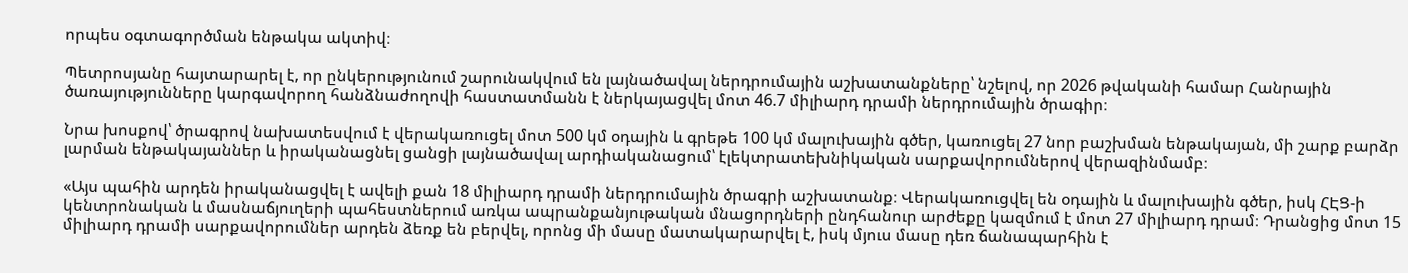որպես օգտագործման ենթակա ակտիվ։

Պետրոսյանը հայտարարել է, որ ընկերությունում շարունակվում են լայնածավալ ներդրումային աշխատանքները՝ նշելով, որ 2026 թվականի համար Հանրային ծառայությունները կարգավորող հանձնաժողովի հաստատմանն է ներկայացվել մոտ 46.7 միլիարդ դրամի ներդրումային ծրագիր։

Նրա խոսքով՝ ծրագրով նախատեսվում է վերակառուցել մոտ 500 կմ օդային և գրեթե 100 կմ մալուխային գծեր, կառուցել 27 նոր բաշխման ենթակայան, մի շարք բարձր լարման ենթակայաններ և իրականացնել ցանցի լայնածավալ արդիականացում՝ էլեկտրատեխնիկական սարքավորումներով վերազինմամբ։

«Այս պահին արդեն իրականացվել է ավելի քան 18 միլիարդ դրամի ներդրումային ծրագրի աշխատանք։ Վերակառուցվել են օդային և մալուխային գծեր, իսկ ՀԷՑ-ի կենտրոնական և մասնաճյուղերի պահեստներում առկա ապրանքանյութական մնացորդների ընդհանուր արժեքը կազմում է մոտ 27 միլիարդ դրամ։ Դրանցից մոտ 15 միլիարդ դրամի սարքավորումներ արդեն ձեռք են բերվել, որոնց մի մասը մատակարարվել է, իսկ մյուս մասը դեռ ճանապարհին է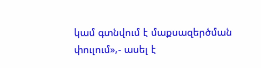կամ գտնվում է մաքսազերծման փուլում»,- ասել է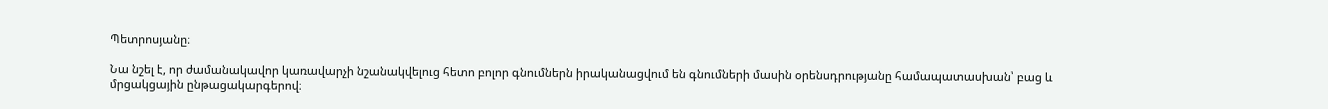Պետրոսյանը։

Նա նշել է, որ ժամանակավոր կառավարչի նշանակվելուց հետո բոլոր գնումներն իրականացվում են գնումների մասին օրենսդրությանը համապատասխան՝ բաց և մրցակցային ընթացակարգերով։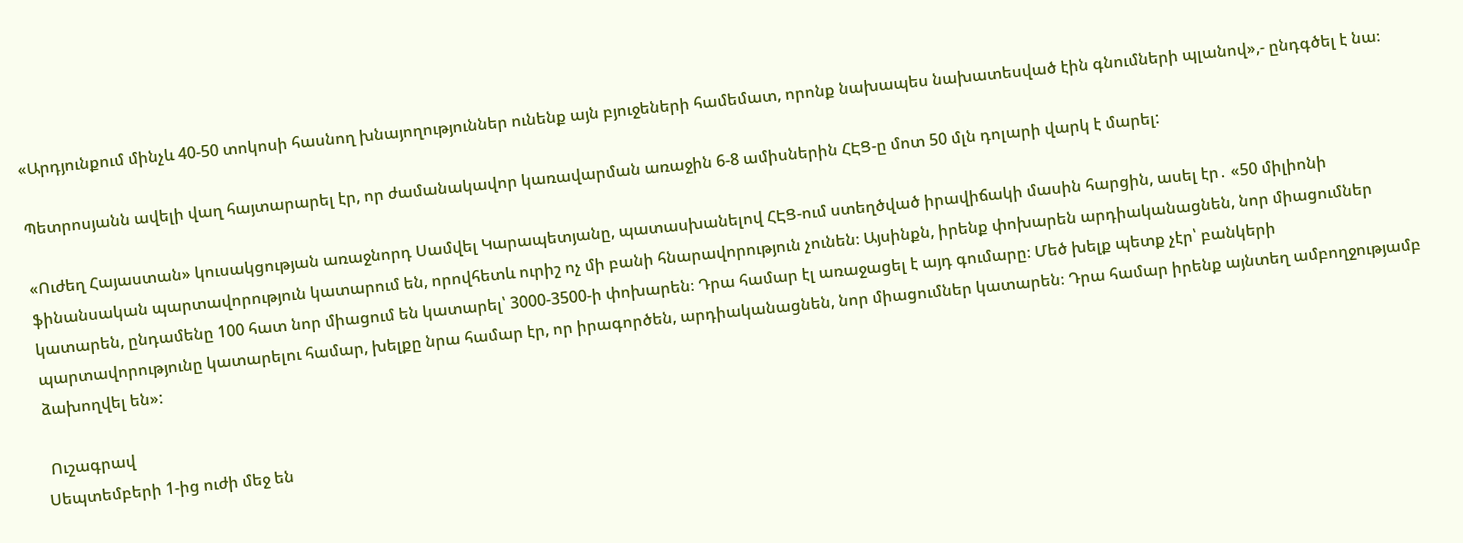«Արդյունքում մինչև 40-50 տոկոսի հասնող խնայողություններ ունենք այն բյուջեների համեմատ, որոնք նախապես նախատեսված էին գնումների պլանով»,- ընդգծել է նա։

Պետրոսյանն ավելի վաղ հայտարարել էր, որ ժամանակավոր կառավարման առաջին 6-8 ամիսներին ՀԷՑ-ը մոտ 50 մլն դոլարի վարկ է մարել:

«Ուժեղ Հայաստան» կուսակցության առաջնորդ Սամվել Կարապետյանը, պատասխանելով ՀԷՑ-ում ստեղծված իրավիճակի մասին հարցին, ասել էր․ «50 միլիոնի ֆինանսական պարտավորություն կատարում են, որովհետև ուրիշ ոչ մի բանի հնարավորություն չունեն։ Այսինքն, իրենք փոխարեն արդիականացնեն, նոր միացումներ կատարեն, ընդամենը 100 հատ նոր միացում են կատարել՝ 3000-3500-ի փոխարեն։ Դրա համար էլ առաջացել է այդ գումարը։ Մեծ խելք պետք չէր՝ բանկերի պարտավորությունը կատարելու համար, խելքը նրա համար էր, որ իրագործեն, արդիականացնեն, նոր միացումներ կատարեն։ Դրա համար իրենք այնտեղ ամբողջությամբ ձախողվել են»:

 Ուշագրավ
Սեպտեմբերի 1-ից ուժի մեջ են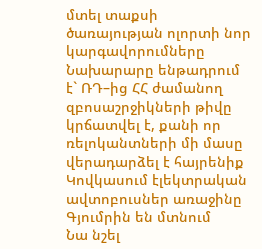մտել տաքսի ծառայության ոլորտի նոր կարգավորումները
Նախարարը ենթադրում է` ՌԴ–ից ՀՀ ժամանող զբոսաշրջիկների թիվը կրճատվել է, քանի որ ռելոկանտների մի մասը վերադարձել է հայրենիք
Կովկասում էլեկտրական ավտոբուսներ առաջինը Գյումրին են մտնում
Նա նշել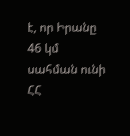է, որ Իրանը 46 կմ սահման ունի ՀՀ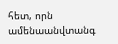հետ, որն ամենաանվտանգ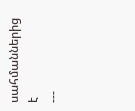սահմաններից է
---